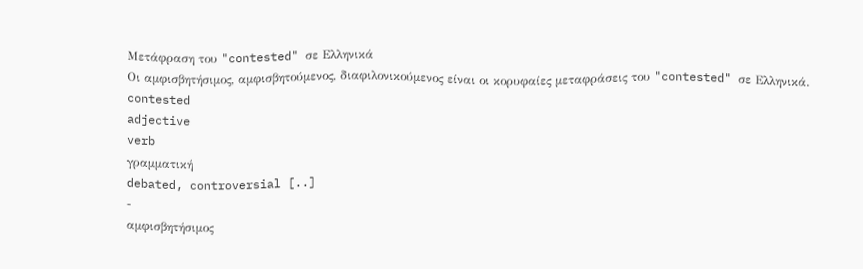Μετάφραση του "contested" σε Ελληνικά
Οι αμφισβητήσιμος, αμφισβητούμενος, διαφιλονικούμενος είναι οι κορυφαίες μεταφράσεις του "contested" σε Ελληνικά.
contested
adjective
verb
γραμματική
debated, controversial [..]
-
αμφισβητήσιμος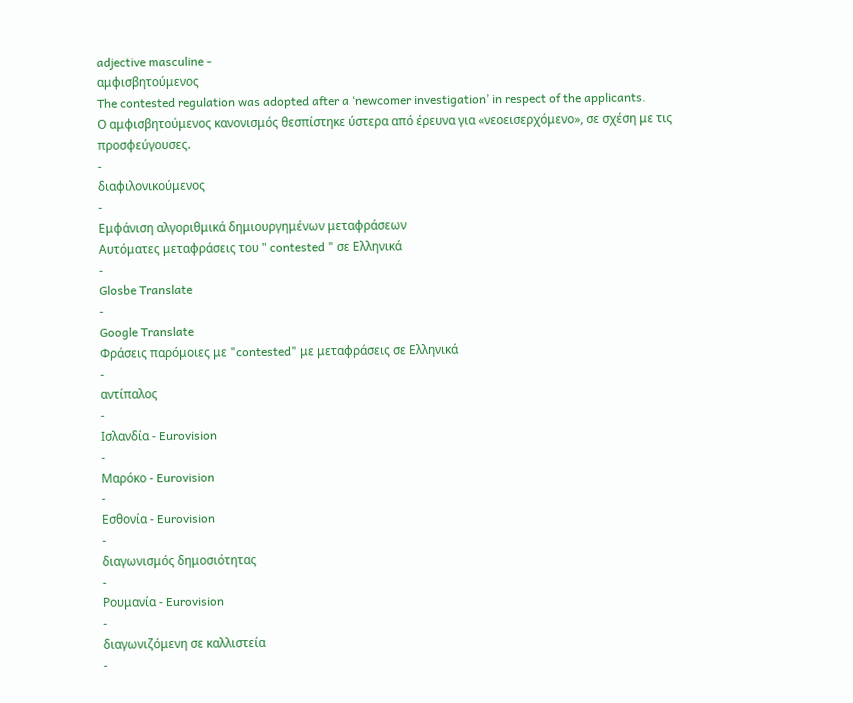adjective masculine -
αμφισβητούμενος
The contested regulation was adopted after a ‘newcomer investigation’ in respect of the applicants.
Ο αμφισβητούμενος κανονισμός θεσπίστηκε ύστερα από έρευνα για «νεοεισερχόμενο», σε σχέση με τις προσφεύγουσες.
-
διαφιλονικούμενος
-
Εμφάνιση αλγοριθμικά δημιουργημένων μεταφράσεων
Αυτόματες μεταφράσεις του " contested " σε Ελληνικά
-
Glosbe Translate
-
Google Translate
Φράσεις παρόμοιες με "contested" με μεταφράσεις σε Ελληνικά
-
αντίπαλος
-
Ισλανδία - Eurovision
-
Μαρόκο - Eurovision
-
Εσθονία - Eurovision
-
διαγωνισμός δημοσιότητας
-
Ρουμανία - Eurovision
-
διαγωνιζόμενη σε καλλιστεία
-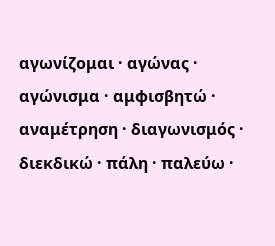αγωνίζομαι · αγώνας · αγώνισμα · αμφισβητώ · αναμέτρηση · διαγωνισμός · διεκδικώ · πάλη · παλεύω ·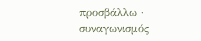προσβάλλω · συναγωνισμός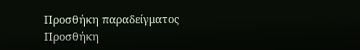Προσθήκη παραδείγματος
Προσθήκη